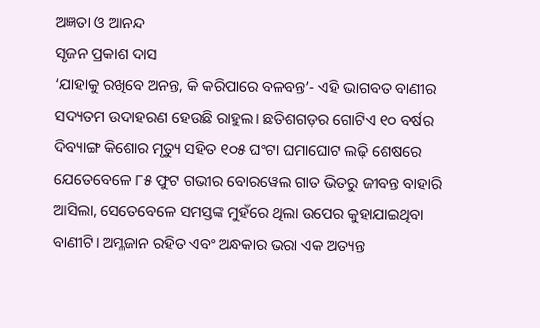ଅଜ୍ଞତା ଓ ଆନନ୍ଦ
ସୃଜନ ପ୍ରକାଶ ଦାସ
‘ଯାହାକୁ ରଖିବେ ଅନନ୍ତ, କି କରିପାରେ ବଳବନ୍ତ’- ଏହି ଭାଗବତ ବାଣୀର ସଦ୍ୟତମ ଉଦାହରଣ ହେଉଛି ରାହୁଲ। ଛତିଶଗଡ଼ର ଗୋଟିଏ ୧୦ ବର୍ଷର ଦିବ୍ୟାଙ୍ଗ କିଶୋର ମୃତ୍ୟୁ ସହିତ ୧୦୫ ଘଂଟା ଘମାଘୋଟ ଲଢ଼ି ଶେଷରେ ଯେତେବେଳେ ୮୫ ଫୁଟ ଗଭୀର ବୋରୱେଲ ଗାତ ଭିତରୁ ଜୀବନ୍ତ ବାହାରି ଆସିଲା, ସେତେବେଳେ ସମସ୍ତଙ୍କ ମୁହଁରେ ଥିଲା ଉପେର କୁହାଯାଇଥିବା ବାଣୀଟି। ଅମ୍ଳଜାନ ରହିତ ଏବଂ ଅନ୍ଧକାର ଭରା ଏକ ଅତ୍ୟନ୍ତ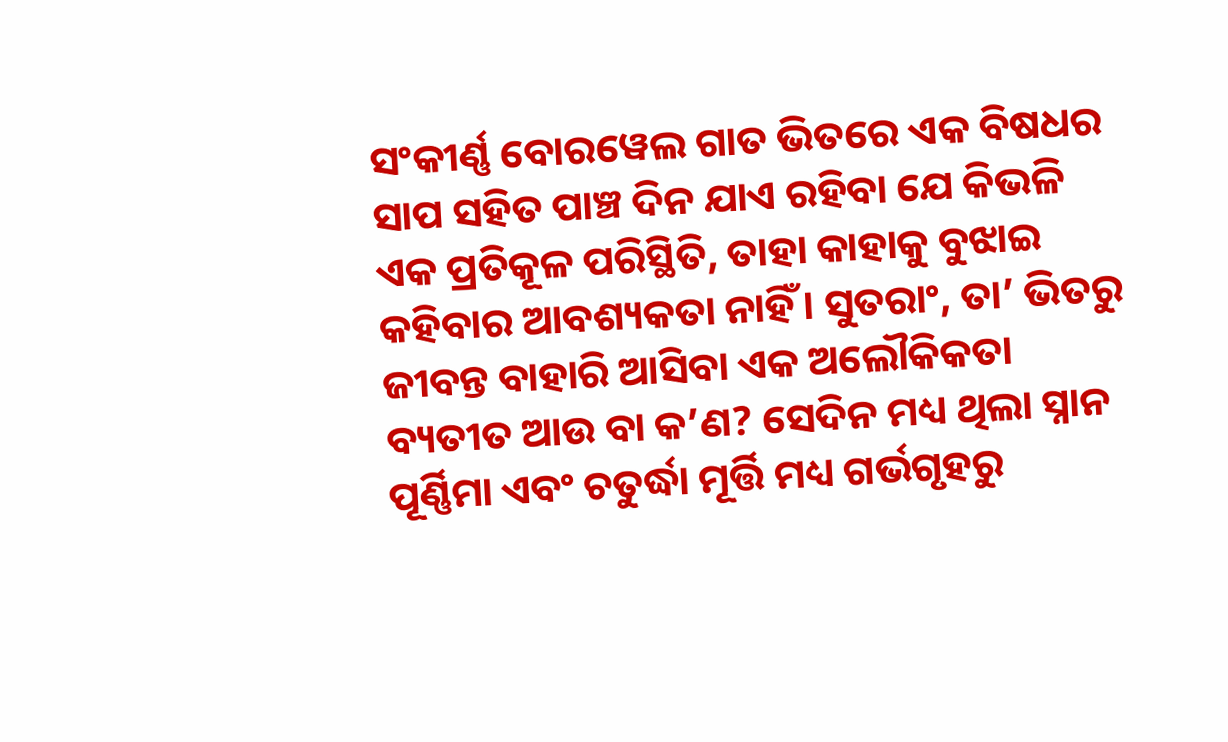ସଂକୀର୍ଣ୍ଣ ବୋରୱେଲ ଗାତ ଭିତରେ ଏକ ବିଷଧର ସାପ ସହିତ ପାଞ୍ଚ ଦିନ ଯାଏ ରହିବା ଯେ କିଭଳି ଏକ ପ୍ରତିକୂଳ ପରିସ୍ଥିତି, ତାହା କାହାକୁ ବୁଝାଇ କହିବାର ଆବଶ୍ୟକତା ନାହିଁ। ସୁତରାଂ, ତା’ ଭିତରୁ ଜୀବନ୍ତ ବାହାରି ଆସିବା ଏକ ଅଲୌକିକତା ବ୍ୟତୀତ ଆଉ ବା କ’ଣ? ସେଦିନ ମଧ୍ୟ ଥିଲା ସ୍ନାନ ପୂର୍ଣ୍ଣିମା ଏବଂ ଚତୁର୍ଦ୍ଧା ମୂର୍ତ୍ତି ମଧ୍ୟ ଗର୍ଭଗୃହରୁ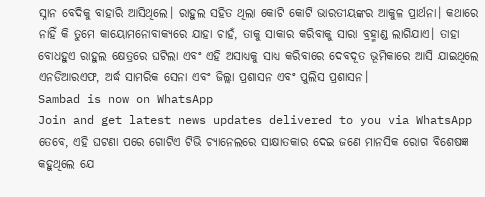ସ୍ନାନ ବେଦିକୁ ବାହାରି ଆସିଥିଲେ। ରାହୁଲ ସହିତ ଥିଲା କୋଟି କୋଟି ଭାରତୀୟଙ୍କର ଆକୁଳ ପ୍ରାର୍ଥନା। କଥାରେ ନାହିଁ କି ତୁମେ କାୟୋମନୋବାକ୍ୟରେ ଯାହା ଚାହଁ, ତାକୁ ସାକାର କରିବାକୁ ସାରା ବ୍ରହ୍ମାଣ୍ଡ ଲାଗିଯାଏ। ତାହା ବୋଧହୁଏ ରାହୁଲ କ୍ଷେତ୍ରରେ ଘଟିଲା ଏବଂ ଏହି ଅସାଧ୍ୟକୁ ସାଧ୍ୟ କରିବାରେ ଦେବଦୂତ ଭୂମିକାରେ ଆସି ଯାଇଥିଲେ ଏନଡିଆରଏଫ, ଅର୍ଦ୍ଧ ସାମରିକ ସେନା ଏବଂ ଜିଲ୍ଲା ପ୍ରଶାସନ ଏବଂ ପୁଲିସ ପ୍ରଶାସନ।
Sambad is now on WhatsApp
Join and get latest news updates delivered to you via WhatsApp
ତେବେ, ଏହି ଘଟଣା ପରେ ଗୋଟିଏ ଟିଭି ଚ୍ୟାନେଲରେ ସାକ୍ଷାତକାର ଦେଇ ଜଣେ ମାନସିକ ରୋଗ ବିଶେଷଜ୍ଞ କହୁଥିଲେ ଯେ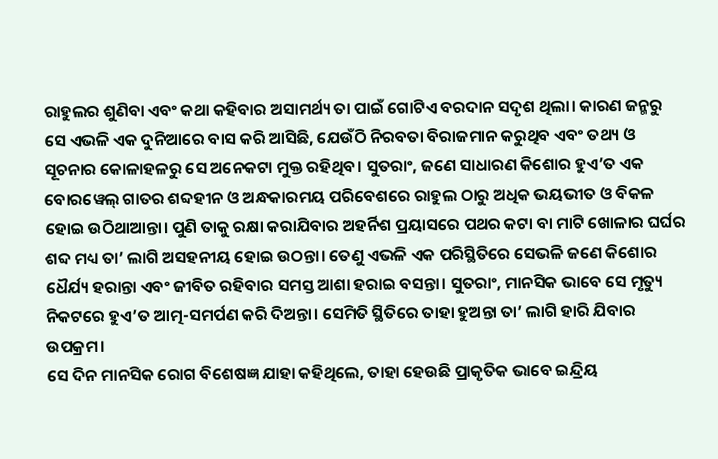ରାହୁଲର ଶୁଣିବା ଏବଂ କଥା କହିବାର ଅସାମର୍ଥ୍ୟ ତା ପାଇଁ ଗୋଟିଏ ବରଦାନ ସଦୃଶ ଥିଲା। କାରଣ ଜନ୍ମରୁ ସେ ଏଭଳି ଏକ ଦୁନିଆରେ ବାସ କରି ଆସିଛି, ଯେଉଁଠି ନିରବତା ବିରାଜମାନ କରୁଥିବ ଏବଂ ତଥ୍ୟ ଓ ସୂଚନାର କୋଳାହଳରୁ ସେ ଅନେକଟା ମୁକ୍ତ ରହିଥିବ। ସୁତରାଂ, ଜଣେ ସାଧାରଣ କିଶୋର ହୁଏ’ତ ଏକ ବୋରୱେଲ୍ ଗାତର ଶବ୍ଦହୀନ ଓ ଅନ୍ଧକାରମୟ ପରିବେଶରେ ରାହୁଲ ଠାରୁ ଅଧିକ ଭୟଭୀତ ଓ ବିକଳ ହୋଇ ଉଠିଥାଆନ୍ତା। ପୁଣି ତାକୁ ରକ୍ଷା କରାଯିବାର ଅହର୍ନିଶ ପ୍ରୟାସରେ ପଥର କଟା ବା ମାଟି ଖୋଳାର ଘର୍ଘର ଶବ୍ଦ ମଧ୍ୟ ତା’ ଲାଗି ଅସହନୀୟ ହୋଇ ଉଠନ୍ତା। ତେଣୁ ଏଭଳି ଏକ ପରିସ୍ଥିତିରେ ସେଭଳି ଜଣେ କିଶୋର ଧୈର୍ଯ୍ୟ ହରାନ୍ତା ଏବଂ ଜୀବିତ ରହିବାର ସମସ୍ତ ଆଶା ହରାଇ ବସନ୍ତା। ସୁତରାଂ, ମାନସିକ ଭାବେ ସେ ମୃତ୍ୟୁ ନିକଟରେ ହୁଏ’ତ ଆତ୍ମ-ସମର୍ପଣ କରି ଦିଅନ୍ତା। ସେମିତି ସ୍ଥିତିରେ ତାହା ହୁଅନ୍ତା ତା’ ଲାଗି ହାରି ଯିବାର ଉପକ୍ରମ।
ସେ ଦିନ ମାନସିକ ରୋଗ ବିଶେଷଜ୍ଞ ଯାହା କହିଥିଲେ, ତାହା ହେଉଛି ପ୍ରାକୃତିକ ଭାବେ ଇନ୍ଦ୍ରିୟ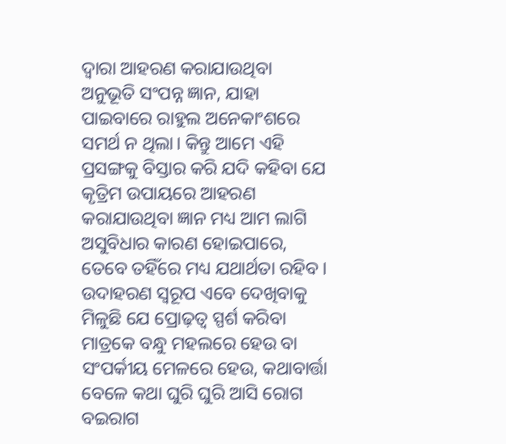ଦ୍ବାରା ଆହରଣ କରାଯାଉଥିବା ଅନୁଭୂତି ସଂପନ୍ନ ଜ୍ଞାନ, ଯାହା ପାଇବାରେ ରାହୁଲ ଅନେକାଂଶରେ ସମର୍ଥ ନ ଥିଲା। କିନ୍ତୁ ଆମେ ଏହି ପ୍ରସଙ୍ଗକୁ ବିସ୍ତାର କରି ଯଦି କହିବା ଯେ କୃତ୍ରିମ ଉପାୟରେ ଆହରଣ କରାଯାଉଥିବା ଜ୍ଞାନ ମଧ୍ୟ ଆମ ଲାଗି ଅସୁବିଧାର କାରଣ ହୋଇପାରେ, ତେବେ ତହିଁରେ ମଧ୍ୟ ଯଥାର୍ଥତା ରହିବ। ଉଦାହରଣ ସ୍ବରୂପ ଏବେ ଦେଖିବାକୁ ମିଳୁଛି ଯେ ପ୍ରୋଢ଼ତ୍ବ ସ୍ପର୍ଶ କରିବା ମାତ୍ରକେ ବନ୍ଧୁ ମହଲରେ ହେଉ ବା ସଂପର୍କୀୟ ମେଳରେ ହେଉ, କଥାବାର୍ତ୍ତା ବେଳେ କଥା ଘୁରି ଘୁରି ଆସି ରୋଗ ବଇରାଗ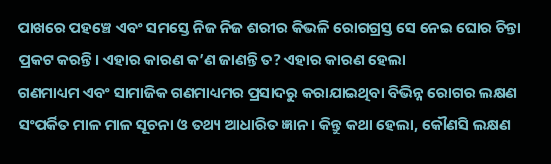ପାଖରେ ପହଞ୍ଚେ ଏବଂ ସମସ୍ତେ ନିଜ ନିଜ ଶରୀର କିଭଳି ରୋଗଗ୍ରସ୍ତ ସେ ନେଇ ଘୋର ଚିନ୍ତା ପ୍ରକଟ କରନ୍ତି। ଏହାର କାରଣ କ’ଣ ଜାଣନ୍ତି ତ? ଏହାର କାରଣ ହେଲା
ଗଣମାଧ୍ୟମ ଏବଂ ସାମାଜିକ ଗଣମାଧ୍ୟମର ପ୍ରସାଦରୁ କରାଯାଇଥିବା ବିଭିନ୍ନ ରୋଗର ଲକ୍ଷଣ ସଂପର୍କିତ ମାଳ ମାଳ ସୂଚନା ଓ ତଥ୍ୟ ଆଧାରିତ ଜ୍ଞାନ। କିନ୍ତୁ କଥା ହେଲା, କୌଣସି ଲକ୍ଷଣ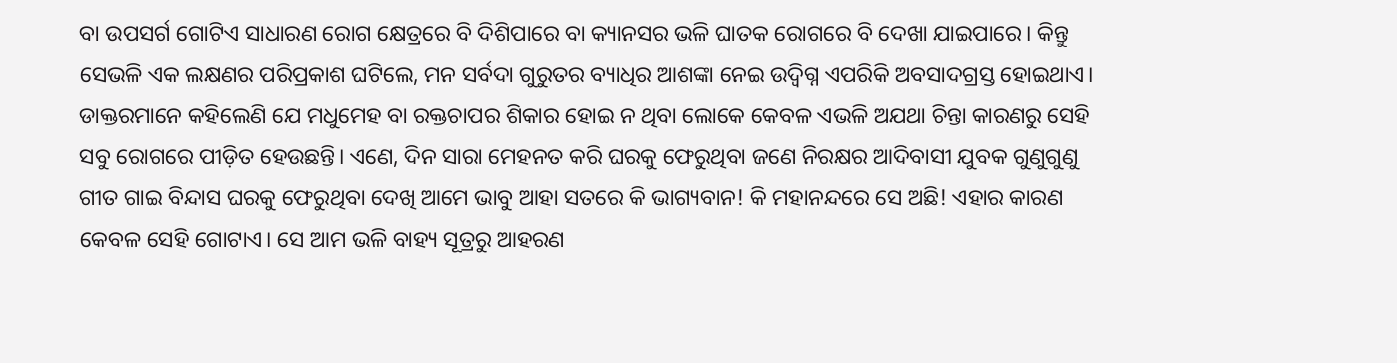ବା ଉପସର୍ଗ ଗୋଟିଏ ସାଧାରଣ ରୋଗ କ୍ଷେତ୍ରରେ ବି ଦିଶିପାରେ ବା କ୍ୟାନସର ଭଳି ଘାତକ ରୋଗରେ ବି ଦେଖା ଯାଇପାରେ। କିନ୍ତୁ ସେଭଳି ଏକ ଲକ୍ଷଣର ପରିପ୍ରକାଶ ଘଟିଲେ, ମନ ସର୍ବଦା ଗୁରୁତର ବ୍ୟାଧିର ଆଶଙ୍କା ନେଇ ଉଦ୍ବିଗ୍ନ ଏପରିକି ଅବସାଦଗ୍ରସ୍ତ ହୋଇଥାଏ। ଡାକ୍ତରମାନେ କହିଲେଣି ଯେ ମଧୁମେହ ବା ରକ୍ତଚାପର ଶିକାର ହୋଇ ନ ଥିବା ଲୋକେ କେବଳ ଏଭଳି ଅଯଥା ଚିନ୍ତା କାରଣରୁ ସେହି ସବୁ ରୋଗରେ ପୀଡ଼ିତ ହେଉଛନ୍ତି। ଏଣେ, ଦିନ ସାରା ମେହନତ କରି ଘରକୁ ଫେରୁଥିବା ଜଣେ ନିରକ୍ଷର ଆଦିବାସୀ ଯୁବକ ଗୁଣୁଗୁଣୁ ଗୀତ ଗାଇ ବିନ୍ଦାସ ଘରକୁ ଫେରୁଥିବା ଦେଖି ଆମେ ଭାବୁ ଆହା ସତରେ କି ଭାଗ୍ୟବାନ! କି ମହାନନ୍ଦରେ ସେ ଅଛି! ଏହାର କାରଣ କେବଳ ସେହି ଗୋଟାଏ। ସେ ଆମ ଭଳି ବାହ୍ୟ ସୂତ୍ରରୁ ଆହରଣ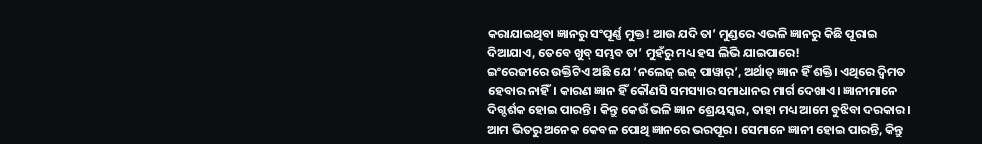କରାଯାଇଥିବା ଜ୍ଞାନରୁ ସଂପୂର୍ଣ୍ଣ ମୁକ୍ତ! ଆଉ ଯଦି ତା’ ମୁଣ୍ଡରେ ଏଭଳି ଜ୍ଞାନରୁ କିଛି ପୂରାଇ ଦିଆଯାଏ, ତେବେ ଖୁବ୍ ସମ୍ଭବ ତା’ ମୁହଁରୁ ମଧ୍ୟ ହସ ଲିଭି ଯାଇପାରେ!
ଇଂରେଜୀରେ ଉକ୍ତିଟିଏ ଅଛି ଯେ ‘ନଲେଜ୍ ଇଜ୍ ପାୱାର୍’, ଅର୍ଥାତ୍ ଜ୍ଞାନ ହିଁ ଶକ୍ତି। ଏଥିରେ ଦ୍ବିମତ ହେବାର ନାହିଁ। କାରଣ ଜ୍ଞାନ ହିଁ କୌଣସି ସମସ୍ୟାର ସମାଧାନର ମାର୍ଗ ଦେଖାଏ। ଜ୍ଞାନୀମାନେ ଦିଗ୍ଦର୍ଶକ ହୋଇ ପାରନ୍ତି। କିନ୍ତୁ କେଉଁ ଭଳି ଜ୍ଞାନ ଶ୍ରେୟସ୍କର, ତାହା ମଧ୍ୟ ଆମେ ବୁଝିବା ଦରକାର। ଆମ ଭିତରୁ ଅନେକ କେବଳ ପୋଥି ଜ୍ଞାନରେ ଭରପୂର। ସେମାନେ ଜ୍ଞାନୀ ହୋଇ ପାରନ୍ତି, କିନ୍ତୁ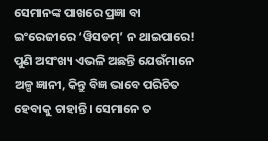ସେମାନଙ୍କ ପାଖରେ ପ୍ରଜ୍ଞା ବା ଇଂରେଜୀରେ ‘ୱିସଡମ୍’ ନ ଥାଇପାରେ! ପୁଣି ଅସଂଖ୍ୟ ଏଭଳି ଅଛନ୍ତି ଯେଉଁମାନେ ଅଳ୍ପ ଜ୍ଞାନୀ, କିନ୍ତୁ ବିଜ୍ଞ ଭାବେ ପରିଚିତ ହେବାକୁ ଚାହାନ୍ତି। ସେମାନେ ତ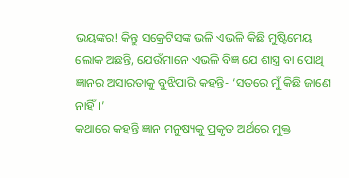ଭୟଙ୍କର! କିନ୍ତୁ ସକ୍ରେଟିସଙ୍କ ଭଳି ଏଭଳି କିଛି ମୁଷ୍ଟିମେୟ ଲୋକ ଅଛନ୍ତି, ଯେଉଁମାନେ ଏଭଳି ବିଜ୍ଞ ଯେ ଶାସ୍ତ୍ର ବା ପୋଥି ଜ୍ଞାନର ଅସାରତାକୁ ବୁଝିପାରି କହନ୍ତି- ‘ସତରେ ମୁଁ କିଛି ଜାଣେ ନାହିଁ।’
କଥାରେ କହନ୍ତି ଜ୍ଞାନ ମନୁଷ୍ୟକୁ ପ୍ରକୃତ ଅର୍ଥରେ ମୁକ୍ତ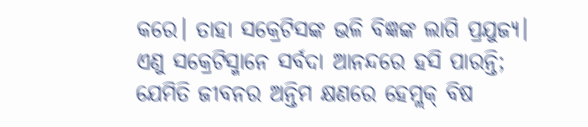କରେ। ତାହା ସକ୍ରେଟିସଙ୍କ ଭଳି ବିଜ୍ଞଙ୍କ ଲାଗି ପ୍ରଯୁଜ୍ୟ। ଏଣୁ ସକ୍ରେଟିସ୍ମାନେ ସର୍ବଦା ଆନନ୍ଦରେ ହସି ପାରନ୍ତି; ଯେମିତି ଜୀବନର ଅନ୍ତିମ କ୍ଷଣରେ ହେମ୍ଲକ୍ ବିଷ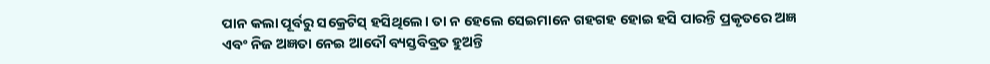ପାନ କଲା ପୂର୍ବରୁ ସକ୍ରେଟିସ୍ ହସିଥିଲେ। ତା ନ ହେଲେ ସେଇମାନେ ଗହଗହ ହୋଇ ହସି ପାରନ୍ତି ପ୍ରକୃତରେ ଅଜ୍ଞ ଏବଂ ନିଜ ଅଜ୍ଞତା ନେଇ ଆଦୌ ବ୍ୟସ୍ତବିବ୍ରତ ହୁଅନ୍ତି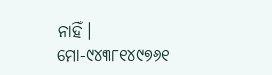ନାହିଁ।
ମୋ-୯୪୩୮୧୪୯୭୬୧